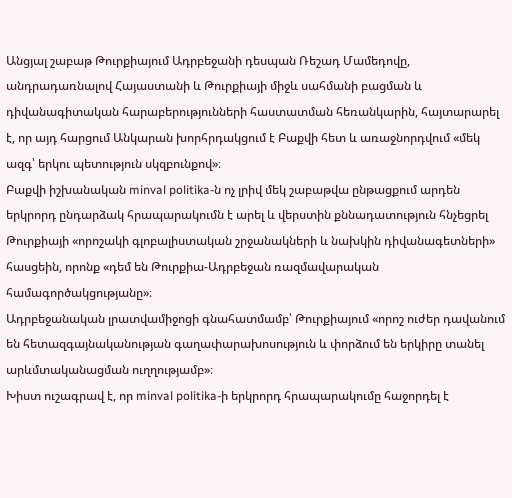Անցյալ շաբաթ Թուրքիայում Ադրբեջանի դեսպան Ռեշադ Մամեդովը, անդրադառնալով Հայաստանի և Թուրքիայի միջև սահմանի բացման և դիվանագիտական հարաբերությունների հաստատման հեռանկարին, հայտարարել է, որ այդ հարցում Անկարան խորհրդակցում է Բաքվի հետ և առաջնորդվում «մեկ ազգ՝ երկու պետություն սկզբունքով»։
Բաքվի իշխանական minval politika-ն ոչ լրիվ մեկ շաբաթվա ընթացքում արդեն երկրորդ ընդարձակ հրապարակումն է արել և վերստին քննադատություն հնչեցրել Թուրքիայի «որոշակի գլոբալիստական շրջանակների և նախկին դիվանագետների» հասցեին, որոնք «դեմ են Թուրքիա-Ադրբեջան ռազմավարական համագործակցությանը»։
Ադրբեջանական լրատվամիջոցի գնահատմամբ՝ Թուրքիայում «որոշ ուժեր դավանում են հետազգայնականության գաղափարախոսություն և փորձում են երկիրը տանել արևմտականացման ուղղությամբ»։
Խիստ ուշագրավ է, որ minval politika-ի երկրորդ հրապարակումը հաջորդել է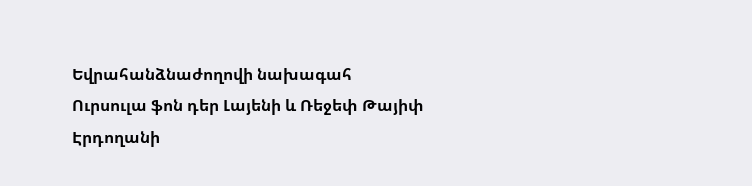Եվրահանձնաժողովի նախագահ Ուրսուլա ֆոն դեր Լայենի և Ռեջեփ Թայիփ Էրդողանի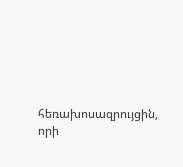հեռախոսազրույցին, որի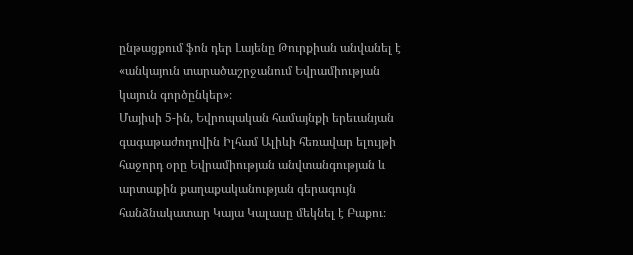ընթացքում ֆոն դեր Լայենը Թուրքիան անվանել է «անկայուն տարածաշրջանում Եվրամիության կայուն գործընկեր»։
Մայիսի 5-ին, Եվրոպական համայնքի երեւանյան գագաթաժողովին Իլհամ Ալիևի հեռավար ելույթի հաջորդ օրը Եվրամիության անվտանգության և արտաքին քաղաքականության գերագույն հանձնակատար Կայա Կալասը մեկնել է Բաքու։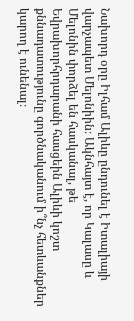Նախորդ օրը Իլհամ Ալիևը ընդունել է Իտալիայի վարչապետ Մելոնիին։ Ակնհայտ է, որ Կալասը և Մելոնին փորձել են հասկանալ, թե Եվրախորհրդարանի հասցեին Ալիևի կոշտ քննադատությունը գործնականում ի՞նչ հետևանքներ կարող է ունենալ։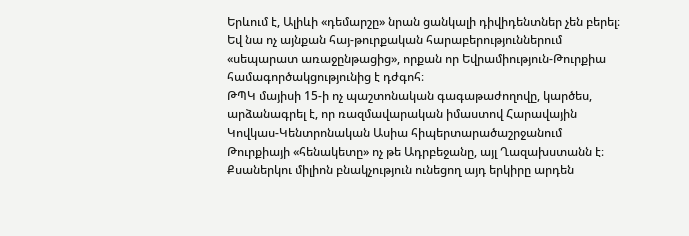Երևում է, Ալիևի «դեմարշը» նրան ցանկալի դիվիդենտներ չեն բերել։ Եվ նա ոչ այնքան հայ-թուրքական հարաբերություններում «սեպարատ առաջընթացից», որքան որ Եվրամիություն-Թուրքիա համագործակցությունից է դժգոհ։
ԹՊԿ մայիսի 15-ի ոչ պաշտոնական գագաթաժողովը, կարծես, արձանագրել է, որ ռազմավարական իմաստով Հարավային Կովկաս-Կենտրոնական Ասիա հիպերտարածաշրջանում Թուրքիայի «հենակետը» ոչ թե Ադրբեջանը, այլ Ղազախստանն է։
Քսաներկու միլիոն բնակչություն ունեցող այդ երկիրը արդեն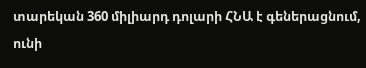տարեկան 360 միլիարդ դոլարի ՀՆԱ է գեներացնում, ունի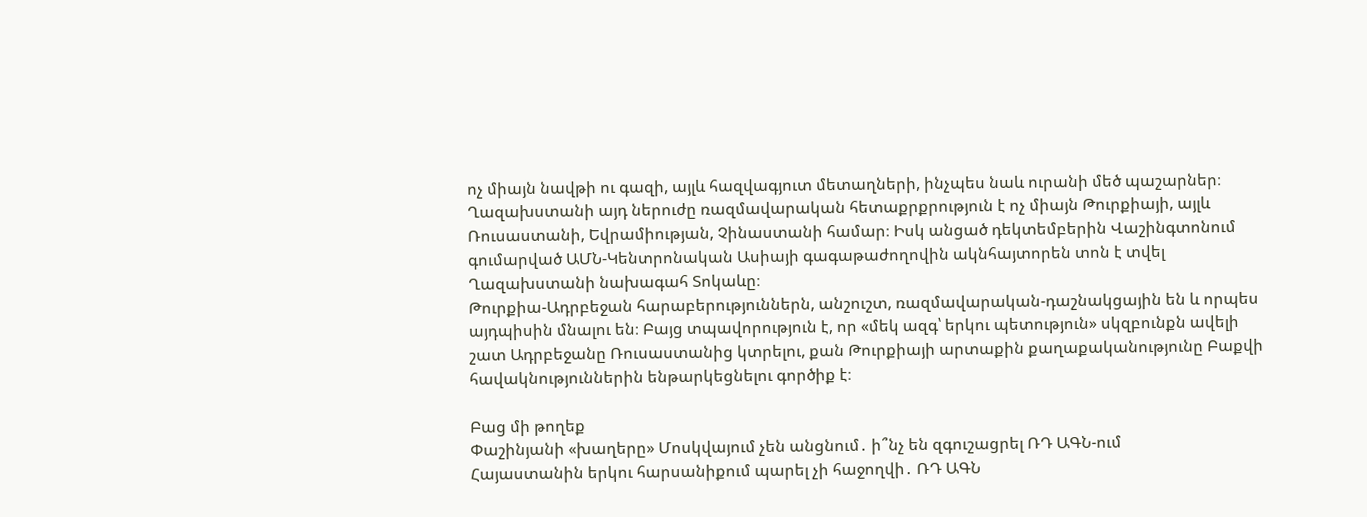ոչ միայն նավթի ու գազի, այլև հազվագյուտ մետաղների, ինչպես նաև ուրանի մեծ պաշարներ։
Ղազախստանի այդ ներուժը ռազմավարական հետաքրքրություն է ոչ միայն Թուրքիայի, այլև Ռուսաստանի, Եվրամիության, Չինաստանի համար։ Իսկ անցած դեկտեմբերին Վաշինգտոնում գումարված ԱՄՆ-Կենտրոնական Ասիայի գագաթաժողովին ակնհայտորեն տոն է տվել Ղազախստանի նախագահ Տոկաևը։
Թուրքիա-Ադրբեջան հարաբերություններն, անշուշտ, ռազմավարական-դաշնակցային են և որպես այդպիսին մնալու են։ Բայց տպավորություն է, որ «մեկ ազգ՝ երկու պետություն» սկզբունքն ավելի շատ Ադրբեջանը Ռուսաստանից կտրելու, քան Թուրքիայի արտաքին քաղաքականությունը Բաքվի հավակնություններին ենթարկեցնելու գործիք է։

Բաց մի թողեք
Փաշինյանի «խաղերը» Մոսկվայում չեն անցնում․ ի՞նչ են զգուշացրել ՌԴ ԱԳՆ-ում
Հայաստանին երկու հարսանիքում պարել չի հաջողվի․ ՌԴ ԱԳՆ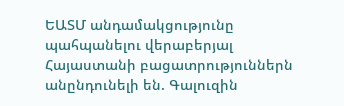ԵԱՏՄ անդամակցությունը պահպանելու վերաբերյալ Հայաստանի բացատրություններն անընդունելի են. Գալուզին